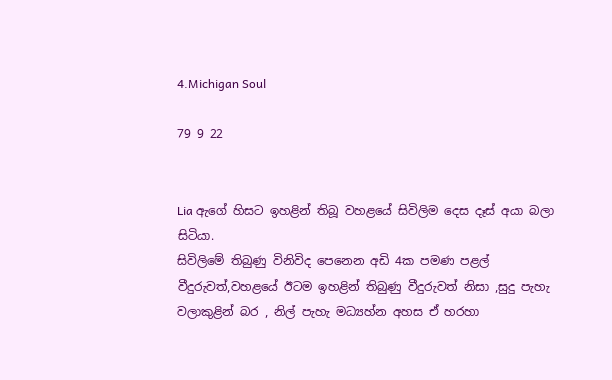4.Michigan Soul

79 9 22


Lia ඇගේ හිසට ඉහළින් තිබූ වහළයේ සිවිලිම දෙස දෑස් අයා බලා සිටියා.
සිවිලිමේ තිබුණු විනිවිද පෙනෙන අඩි 4ක පමණ පළල්  වීදුරුවත්,වහළයේ ඊටම ඉහළින් තිබුණු වීදුරුවත් නිසා ,සුදු පැහැ වලාකුළින් බර , නිල් පැහැ මධ්‍යහ්න අහස ඒ හරහා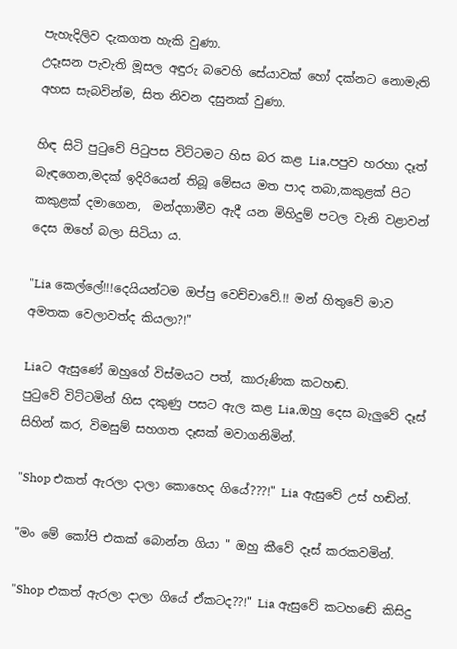පැහැදිලිව දැකගත හැකි වුණා.
උදෑසන පැවැති මූසල අඳුරු බවෙහි සේයාවක් හෝ දක්නට නොමැති අහස සැබවින්ම, සිත නිවන දසුනක් වුණා.

හිඳ සිටි පුටුවේ පිටුපස විට්ටමට හිස බර කළ Lia,පපුව හරහා දෑත් බැඳගෙන,මදක් ඉදිරියෙන් තිබූ මේසය මත පාද තබා,කකුළක් පිට කකුළක් දමාගෙන,  මන්දගාමීව ඇදී යන මිහිදුම් පටල වැනි වළාවන් දෙස ඔහේ බලා සිටියා ය.

"Lia කෙල්ලේ!!!දෙයියන්ටම ඔප්පු වෙච්චාවේ.!! මන් හිතුවේ මාව අමතක වෙලාවත්ද කියලා?!"

Liaට ඇසුණේ ඔහුගේ විස්මයට පත්, කාරුණික කටහඬ.
පුටුවේ විට්ටමින් හිස දකුණු පසට ඇල කළ Lia,ඔහු දෙස බැලුවේ දෑස් සිහින් කර, විමසුම් සහගත දෑසක් මවාගනිමින්.

"Shop එකත් ඇරලා දාලා කොහෙද ගියේ???!" Lia ඇසුවේ උස් හඬින්.

"මං මේ කෝපි එකක් බොන්න ගියා " ඔහු කීවේ දෑස් කරකවමින්.

"Shop එකත් ඇරලා දාලා ගියේ ඒකටද??!" Lia ඇසුවේ කටහඬේ කිසිදු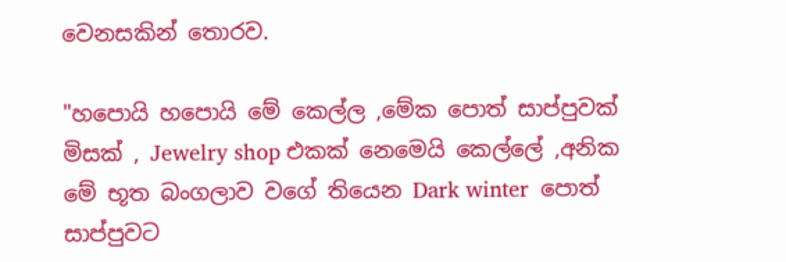වෙනසකින් තොරව.

"හපොයි හපොයි මේ කෙල්ල ,මේක පොත් සාප්පුවක් මිසක් , Jewelry shop එකක් නෙමෙයි කෙල්ලේ ,අනික මේ භූත බංගලාව වගේ තියෙන Dark winter  පොත් සාප්පුවට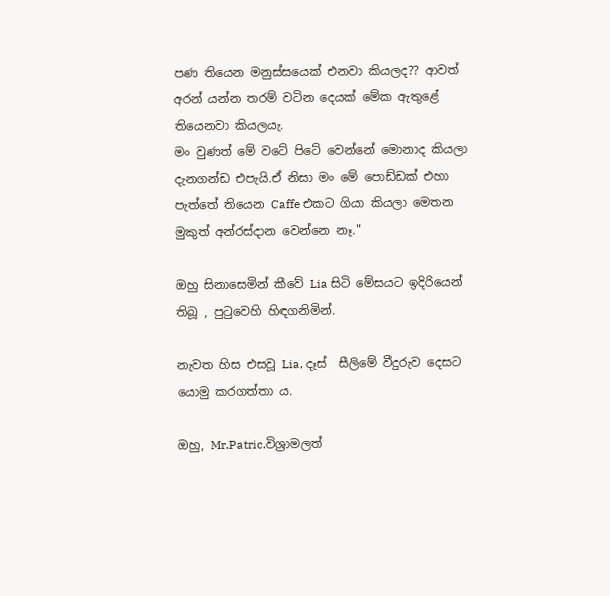පණ තියෙන මනුස්සයෙක් එනවා කියලද?? ආවත් අරන් යන්න තරම් වටින දෙයක් මේක ඇතුළේ තියෙනවා කියලයැ.
මං වුණත් මේ වටේ පිටේ වෙන්නේ මොනාද කියලා දැනගන්ඩ එපැයි.ඒ නිසා මං මේ පොඩ්ඩක් එහා පැත්තේ තියෙන Caffe එකට ගියා කියලා මෙතන මුකුත් අන්රස්දාන වෙන්නෙ නෑ."

ඔහු සිනාසෙමින් කීවේ Lia සිටි මේසයට ඉදිරියෙන් තිබූ , පුටුවෙහි හිඳගනිමින්.

නැවත හිස එසවූ Lia, දෑස්  සීලිමේ වීදුරුව දෙසට යොමු කරගත්තා ය.

ඔහු, Mr.Patric.විශ්‍රාමලත්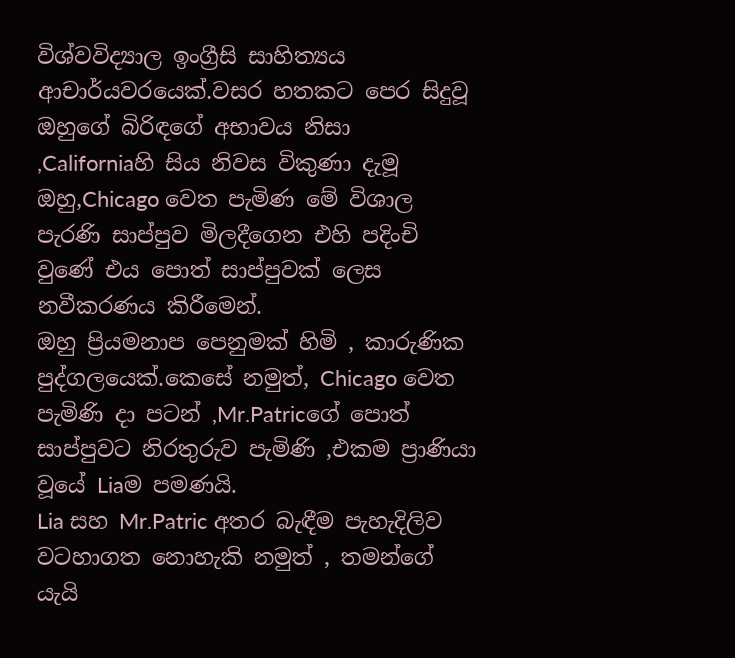විශ්වවිද්‍යාල ඉංග්‍රීසි සාහිත්‍යය ආචාර්යවරයෙක්.වසර හතකට පෙර සිදුවූ ඔහුගේ බිරිඳගේ අභාවය නිසා ,Californiaහි සිය නිවස විකුණා දැමූ ඔහු,Chicago වෙත පැමිණ මේ විශාල පැරණි සාප්පුව මිලදීගෙන එහි පදිංචි වුණේ එය පොත් සාප්පුවක් ලෙස නවීකරණය කිරීමෙන්.
ඔහු ප්‍රියමනාප පෙනුමක් හිමි , කාරුණික පුද්ගලයෙක්.කෙසේ නමුත්, Chicago වෙත පැමිණි දා පටන් ,Mr.Patricගේ පොත් සාප්පුවට නිරතුරුව පැමිණි ,එකම ප්‍රාණියා වූයේ Liaම පමණයි.
Lia සහ Mr.Patric අතර බැඳීම පැහැදිලිව වටහාගත නොහැකි නමුත් , තමන්ගේ යැයි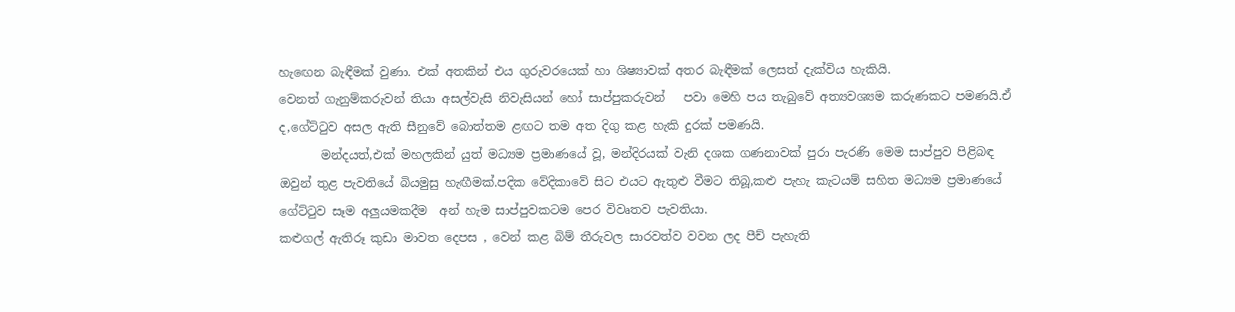හැඟෙන බැඳීමක් වුණා. එක් අතකින් එය ගුරුවරයෙක් හා ශිෂ්‍යාවක් අතර බැඳීමක් ලෙසත් දැක්විය හැකියි.
වෙනත් ගැනුම්කරුවන් තියා අසල්වැසි නිවැසියන් හෝ සාප්පුකරුවන්   පවා මෙහි පය තැබුවේ අත්‍යවශ්‍යම කරුණකට පමණයි.ඒ ද,ගේට්ටුව අසල ඇති සීනුවේ බොත්තම ළඟට තම අත දිගු කළ හැකි දුරක් පමණයි.
       මන්දයත්,එක් මහලකින් යුත් මධ්‍යම ප්‍රමාණයේ වූ, මන්දිරයක් වැනි දශක ගණනාවක් පුරා පැරණි මෙම සාප්පුව පිළිබඳ ඔවුන් තුළ පැවතියේ බියමුසු හැඟීමක්.පදික වේදිකාවේ සිට එයට ඇතුළු වීමට තිබූ,කළු පැහැ කැටයම් සහිත මධ්‍යම ප්‍රමාණයේ ගේට්ටුව සෑම අලුයමකදීම  අන් හැම සාප්පුවකටම පෙර විවෘතව පැවතියා.
කළුගල් ඇතිරූ කුඩා මාවත දෙපස , වෙන් කළ බිම් තීරුවල සාරවත්ව වවන ලද පීච් පැහැති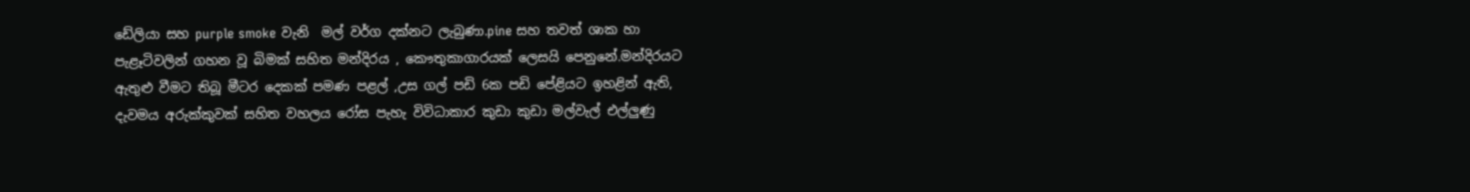ඩේලියා සහ purple smoke වැනි  මල් වර්ග දක්නට ලැබුණා.pine සහ තවත් ශාක හා පැළෑටිවලින් ගහන වූ බිමක් සහිත මන්දිරය , කෞතුකාගාරයක් ලෙසයි පෙනුනේ.මන්දිරයට ඇතුළු වීමට තිබූ මීටර දෙකක් පමණ පළල් ,උස ගල් පඩි 6ක පඩි පේළියට ඉහළින් ඇති, දැවමය අරුක්කුවක් සහිත වහලය රෝස පැහැ විවිධාකාර කුඩා කුඩා මල්වැල් එල්ලුණු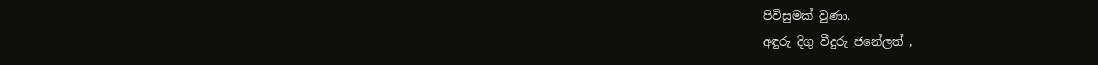පිවිසුමක් වුණා.
අඳුරු දිගු වීදුරු ජනේලත් ,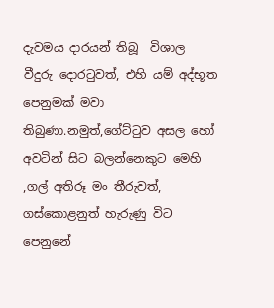දැවමය දාරයන් තිබූ  විශාල වීදුරු දොරටුවත්, එහි යම් අද්භූත පෙනුමක් මවා තිබුණා.නමුත්,ගේට්ටුව අසල හෝ අවටින් සිට බලන්නෙකුට මෙහි ,ගල් අතිරූ මං තීරුවත්, ගස්කොළනුත් හැරුණු විට පෙනුනේ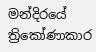මන්දිරයේ ත්‍රිකෝණාකාර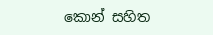කොන් සහිත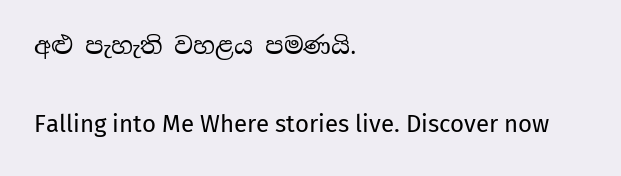අළු පැහැති වහළය පමණයි.

Falling into Me Where stories live. Discover now